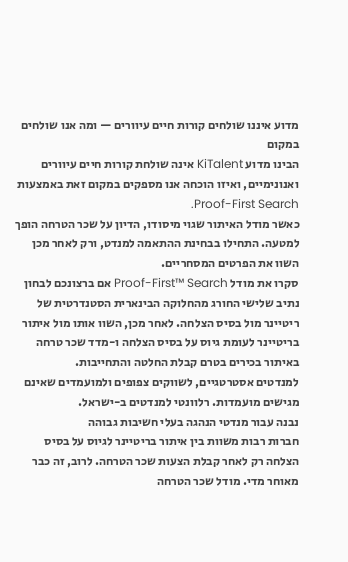מדוע איננו שולחים קורות חיים עיוורים — ומה אנו שולחים במקום
הבינו מדוע KiTalent אינה שולחת קורות חיים עיוורים ואנונימיים, ואיזו הוכחה אנו מספקים במקום זאת באמצעות Proof-First Search.
כאשר מודל האיתור שגוי מיסודו, הדיון על שכר הטרחה הופך למטעה. התחילו בבחינת ההתאמה למנדט, ורק לאחר מכן השוו את הפרטים המסחריים.
סקרו את מודל Proof-First™ Search אם ברצונכם לבחון נתיב שלישי החורג מהחלוקה הבינארית הסטנדרטית של ריטיינר מול בסיס הצלחה. לאחר מכן, השוו אותו מול איתור בריטיינר לעומת גיוס על בסיס הצלחה ו-מדד שכר טרחה באיתור בכירים בטרם קבלת החלטה והתחייבות.
למנדטים אסטרטגיים, לשווקים צפופים ולמועמדים שאינם מגישים מועמדות. רלוונטי למנדטים ב-ישראל.
נבנה עבור מנדטי הנהגה בעלי חשיבות גבוהה
חברות רבות משוות בין איתור בריטיינר לגיוס על בסיס הצלחה רק לאחר קבלת הצעות שכר הטרחה. לרוב, זה כבר מאוחר מדי. מודל שכר הטרחה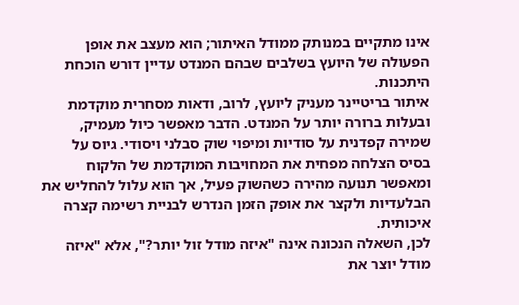אינו מתקיים במנותק ממודל האיתור; הוא מעצב את אופן הפעולה של היועץ בשלבים שבהם המנדט עדיין דורש הוכחת היתכנות.
איתור בריטיינר מעניק ליועץ, לרוב, ודאות מסחרית מוקדמת ובעלות ברורה יותר על המנדט. הדבר מאפשר כיול מעמיק, שמירה קפדנית על סודיות ומיפוי שוק סבלני ויסודי. גיוס על בסיס הצלחה מפחית את המחויבות המוקדמת של הלקוח ומאפשר תנועה מהירה כשהשוק פעיל, אך הוא עלול להחליש את הבלעדיות ולקצר את אופק הזמן הנדרש לבניית רשימה קצרה איכותית.
לכן, השאלה הנכונה אינה "איזה מודל זול יותר?", אלא "איזה מודל יוצר את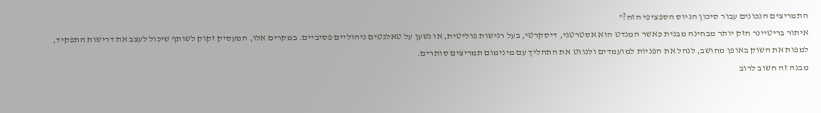התמריצים הנכונים עבור סיכון הגיוס הספציפי הזה?"
איתור בריטיינר חזק יותר מבחינה מבנית כאשר המנדט הוא אסטרטגי, דיסקרטי, בעל רגישות פוליטית, או נשען על טאלנטים ניהוליים פסיביים. במקרים אלו, המעסיק זקוק לשותף שיכול לעצב את דרישות התפקיד, למפות את השוק באופן מחושב, לנהל את הפניות למועמדים ולנווט את התהליך עם מינימום תמריצים סותרים.
מבנה זה חשוב לרוב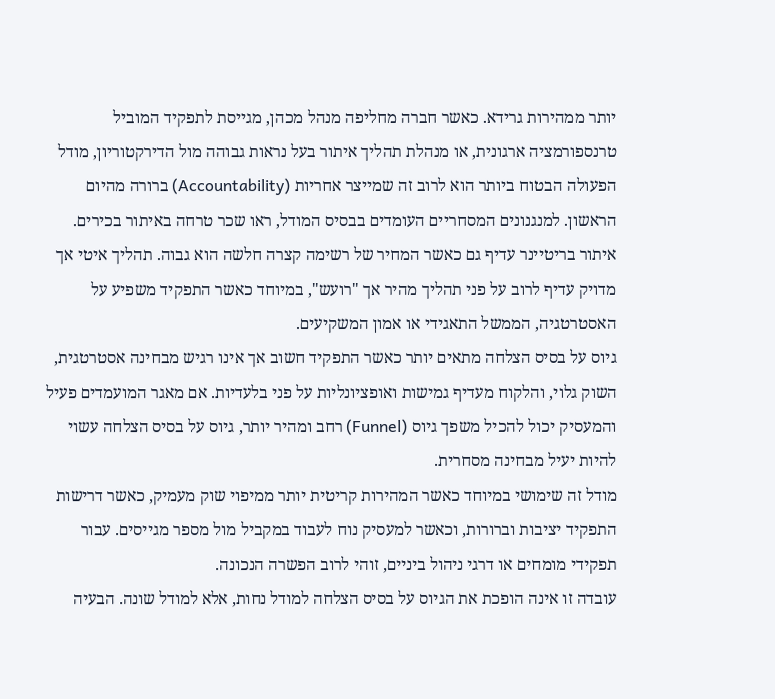יותר ממהירות גרידא. כאשר חברה מחליפה מנהל מכהן, מגייסת לתפקיד המוביל טרנספורמציה ארגונית, או מנהלת תהליך איתור בעל נראות גבוהה מול הדירקטוריון, מודל הפעולה הבטוח ביותר הוא לרוב זה שמייצר אחריות (Accountability) ברורה מהיום הראשון. למנגנונים המסחריים העומדים בבסיס המודל, ראו שכר טרחה באיתור בכירים.
איתור בריטיינר עדיף גם כאשר המחיר של רשימה קצרה חלשה הוא גבוה. תהליך איטי אך מדויק עדיף לרוב על פני תהליך מהיר אך "רועש", במיוחד כאשר התפקיד משפיע על האסטרטגיה, הממשל התאגידי או אמון המשקיעים.
גיוס על בסיס הצלחה מתאים יותר כאשר התפקיד חשוב אך אינו רגיש מבחינה אסטרטגית, השוק גלוי, והלקוח מעדיף גמישות ואופציונליות על פני בלעדיות. אם מאגר המועמדים פעיל והמעסיק יכול להכיל משפך גיוס (Funnel) רחב ומהיר יותר, גיוס על בסיס הצלחה עשוי להיות יעיל מבחינה מסחרית.
מודל זה שימושי במיוחד כאשר המהירות קריטית יותר ממיפוי שוק מעמיק, כאשר דרישות התפקיד יציבות וברורות, וכאשר למעסיק נוח לעבוד במקביל מול מספר מגייסים. עבור תפקידי מומחים או דרגי ניהול ביניים, זוהי לרוב הפשרה הנכונה.
עובדה זו אינה הופכת את הגיוס על בסיס הצלחה למודל נחות, אלא למודל שונה. הבעיה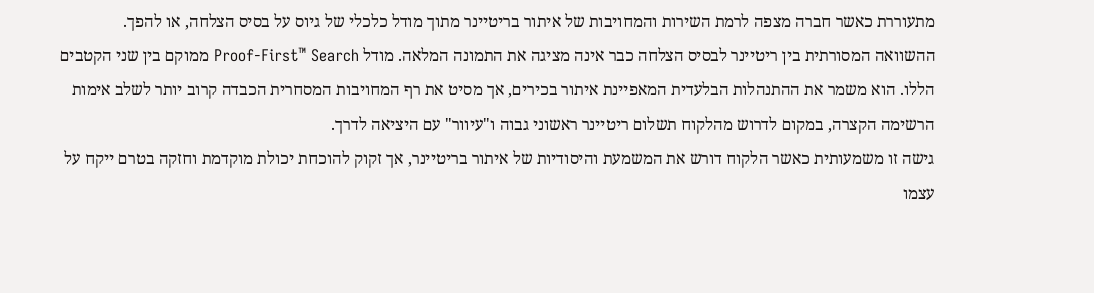מתעוררת כאשר חברה מצפה לרמת השירות והמחויבות של איתור בריטיינר מתוך מודל כלכלי של גיוס על בסיס הצלחה, או להפך.
ההשוואה המסורתית בין ריטיינר לבסיס הצלחה כבר אינה מציגה את התמונה המלאה. מודל Proof-First™ Search ממוקם בין שני הקטבים הללו. הוא משמר את ההתנהלות הבלעדית המאפיינת איתור בכירים, אך מסיט את רף המחויבות המסחרית הכבדה קרוב יותר לשלב אימות הרשימה הקצרה, במקום לדרוש מהלקוח תשלום ריטיינר ראשוני גבוה ו"עיוור" עם היציאה לדרך.
גישה זו משמעותית כאשר הלקוח דורש את המשמעת והיסודיות של איתור בריטיינר, אך זקוק להוכחת יכולת מוקדמת וחזקה בטרם ייקח על עצמו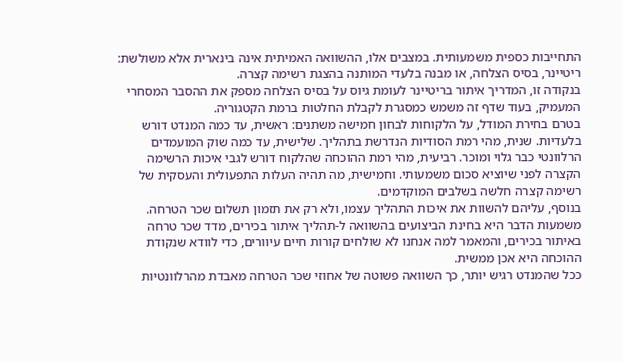התחייבות כספית משמעותית. במצבים אלו, ההשוואה האמיתית אינה בינארית אלא משולשת: ריטיינר, בסיס הצלחה, או מבנה בלעדי המותנה בהצגת רשימה קצרה.
בנקודה זו, המדריך איתור בריטיינר לעומת גיוס על בסיס הצלחה מספק את ההסבר המסחרי המעמיק, בעוד שדף זה משמש כמסגרת לקבלת החלטות ברמת הקטגוריה.
בטרם בחירת המודל, על הלקוחות לבחון חמישה משתנים: ראשית, עד כמה המנדט דורש בלעדיות. שנית, מהי רמת הסודיות הנדרשת בתהליך. שלישית, עד כמה שוק המועמדים הרלוונטי כבר גלוי ומוכר. רביעית, מהי רמת ההוכחה שהלקוח דורש לגבי איכות הרשימה הקצרה לפני שיוציא סכום משמעותי. וחמישית, מה תהיה העלות התפעולית והעסקית של רשימה קצרה חלשה בשלבים המוקדמים.
בנוסף, עליהם להשוות את איכות התהליך עצמו, ולא רק את תזמון תשלום שכר הטרחה. משמעות הדבר היא בחינת הביצועים בהשוואה ל-תהליך איתור בכירים, מדד שכר טרחה באיתור בכירים, והמאמר למה אנחנו לא שולחים קורות חיים עיוורים, כדי לוודא שנקודת ההוכחה היא אכן ממשית.
ככל שהמנדט רגיש יותר, כך השוואה פשוטה של אחוזי שכר הטרחה מאבדת מהרלוונטיות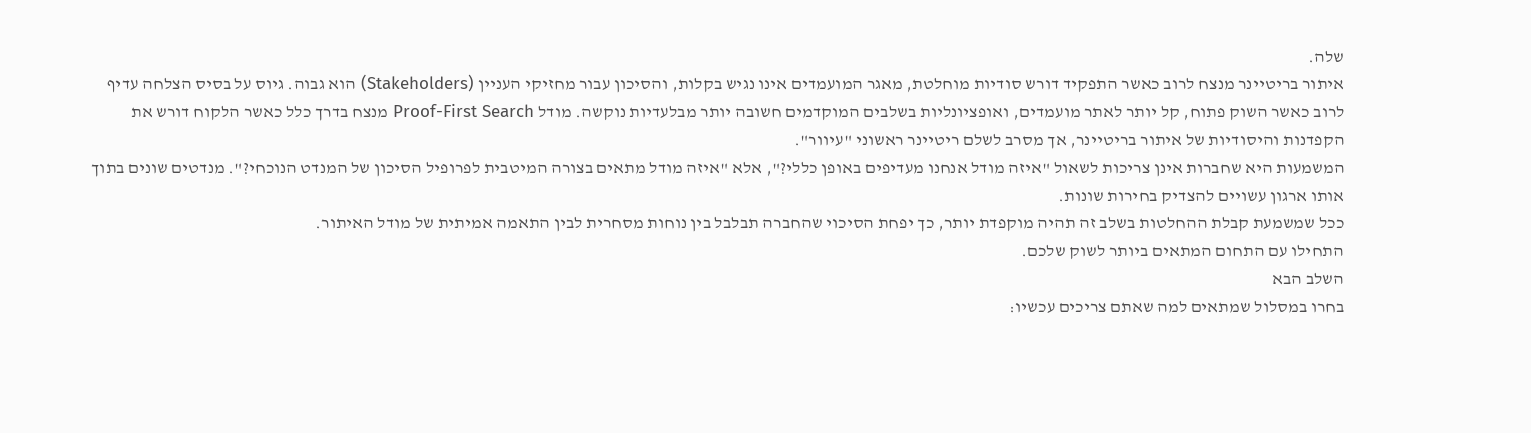שלה.
איתור בריטיינר מנצח לרוב כאשר התפקיד דורש סודיות מוחלטת, מאגר המועמדים אינו נגיש בקלות, והסיכון עבור מחזיקי העניין (Stakeholders) הוא גבוה. גיוס על בסיס הצלחה עדיף לרוב כאשר השוק פתוח, קל יותר לאתר מועמדים, ואופציונליות בשלבים המוקדמים חשובה יותר מבלעדיות נוקשה. מודל Proof-First Search מנצח בדרך כלל כאשר הלקוח דורש את הקפדנות והיסודיות של איתור בריטיינר, אך מסרב לשלם ריטיינר ראשוני "עיוור".
המשמעות היא שחברות אינן צריכות לשאול "איזה מודל אנחנו מעדיפים באופן כללי?", אלא "איזה מודל מתאים בצורה המיטבית לפרופיל הסיכון של המנדט הנוכחי?". מנדטים שונים בתוך אותו ארגון עשויים להצדיק בחירות שונות.
ככל שמשמעת קבלת ההחלטות בשלב זה תהיה מוקפדת יותר, כך יפחת הסיכוי שהחברה תבלבל בין נוחות מסחרית לבין התאמה אמיתית של מודל האיתור.
התחילו עם התחום המתאים ביותר לשוק שלכם.
השלב הבא
בחרו במסלול שמתאים למה שאתם צריכים עכשיו: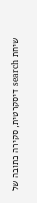שיחת search דיסקרטית, סקירה כתובה של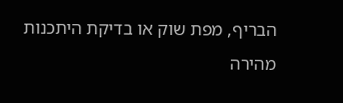הבריף, מפת שוק או בדיקת היתכנות מהירה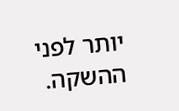יותר לפני ההשקה.